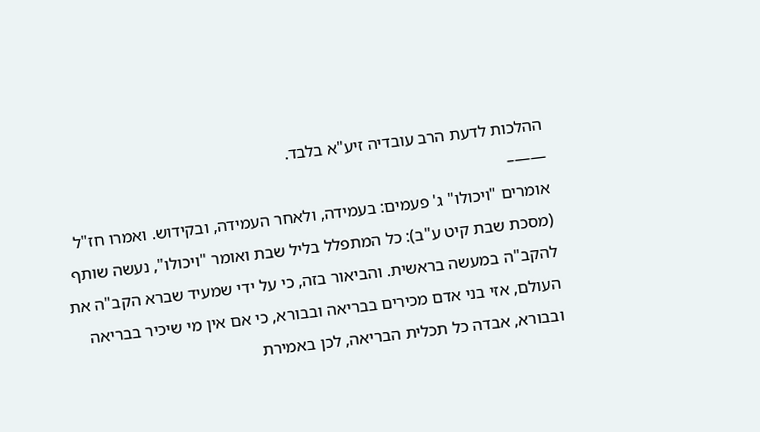ההלכות לדעת הרב עובדיה זיע"א בלבד.
——–
אומרים "ויכולו" ג' פעמים: בעמידה, ולאחר העמידה, ובקידוש. ואמרו חז"ל (מסכת שבת קיט ע"ב): כל המתפלל בליל שבת ואומר "ויכולו", נעשה שותף להקב"ה במעשה בראשית. והביאור בזה, כי על ידי שמעיד שברא הקב"ה את העולם, אזי בני אדם מכירים בבריאה ובבורא, כי אם אין מי שיכיר בבריאה ובבורא, אבדה כל תכלית הבריאה, לכן באמירת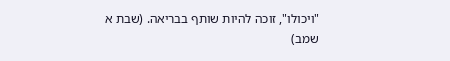"ויכולו", זוכה להיות שותף בבריאה. (שבת א שמב)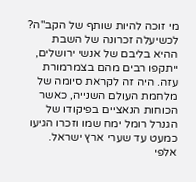מי זוכה להיות שותף של הקב"ה?
לכשיעלה זכרונה של השבת ההיא בליבם של אנשי ירושלים, ייתקפו רבים מהם בצמרמורת עזה. היה זה לקראת סיומה של מלחמת העולם השנייה, כאשר הכוחות הנאציים בפיקודו של הגנרל רומל ימח שמו וזכרו הגיעו כמעט עד שערי ארץ ישראל. אלפי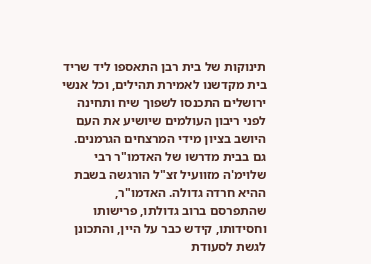תינוקות של בית רבן התאספו ליד שריד בית מקדשנו לאמירת תהילים, וכל אנשי ירושלים התכנסו לשפוך שיח ותחינה לפני ריבון העולמים שיושיע את העם היושב בציון מידי המרצחים הגרמנים.
גם בבית מדרשו של האדמו"ר רבי שלוימ'ה מזוועיל זצ"ל הורגשה בשבת ההיא חרדה גדולה. האדמו"ר, שהתפרסם ברוב גדולתו, פרישותו וחסידותו, קידש כבר על היין, והתכונן לגשת לסעודת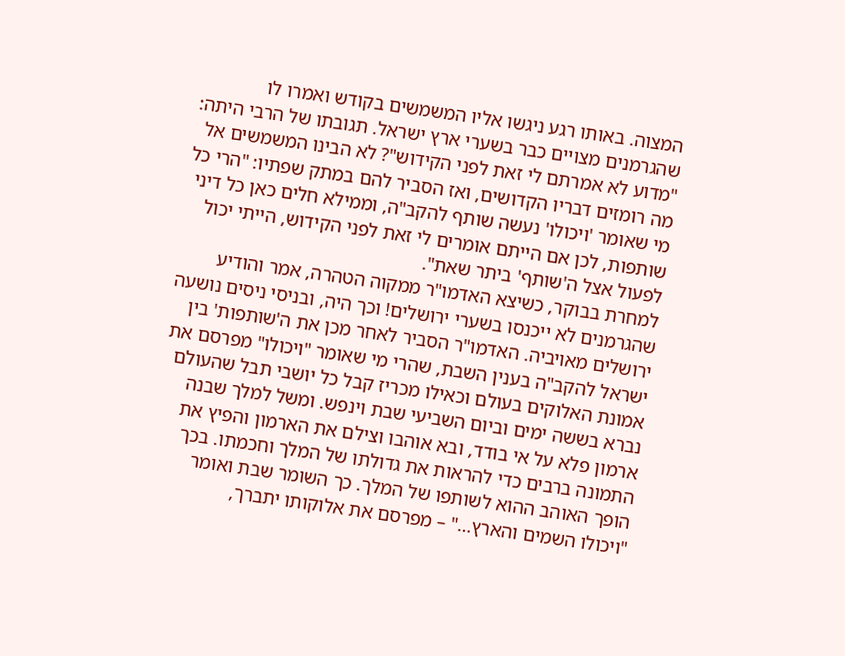המצוה. באותו רגע ניגשו אליו המשמשים בקודש ואמרו לו שהגרמנים מצויים כבר בשערי ארץ ישראל. תגובתו של הרבי היתה: "מדוע לא אמרתם לי זאת לפני הקידוש"? לא הבינו המשמשים אל מה רומזים דבריו הקדושים, ואז הסביר להם במתק שפתיו: "הרי כל מי שאומר 'ויכולו' נעשה שותף להקב"ה, וממילא חלים כאן כל דיני שותפות, לכן אם הייתם אומרים לי זאת לפני הקידוש, הייתי יכול לפעול אצל ה'שותף' ביתר שאת".
למחרת בבוקר, כשיצא האדמו"ר ממקוה הטהרה, אמר והודיע שהגרמנים לא ייכנסו בשערי ירושלים! וכך היה, ובניסי ניסים נושעה ירושלים מאויביה. האדמו"ר הסביר לאחר מכן את ה'שותפות' בין ישראל להקב"ה בענין השבת, שהרי מי שאומר "ויכולו" מפרסם את אמונת האלוקים בעולם וכאילו מכריז קבל כל יושבי תבל שהעולם נברא בששה ימים וביום השביעי שבת וינפש. ומשל למלך שבנה ארמון פלא על אי בודד, ובא אוהבו וצילם את הארמון והפיץ את התמונה ברבים כדי להראות את גדולתו של המלך וחכמתו. בכך הופך האוהב ההוא לשותפו של המלך. כך השומר שבת ואומר "ויכולו השמים והארץ…" – מפרסם את אלוקותו יתברך,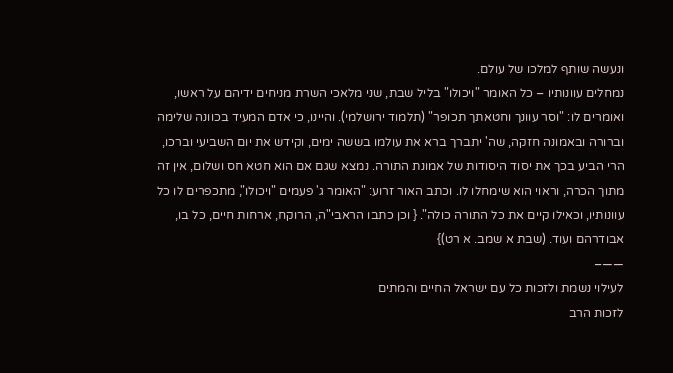ונעשה שותף למלכו של עולם.
נמחלים עוונותיו – כל האומר "ויכולו" בליל שבת, שני מלאכי השרת מניחים ידיהם על ראשו, ואומרים לו: "וסר עוונך וחטאתך תכופר" (תלמוד ירושלמי). והיינו, כי אדם המעיד בכוונה שלימה וברורה ובאמונה חזקה, שה' יתברך ברא את עולמו בששה ימים, וקידש את יום השביעי וברכו, הרי הביע בכך את יסוד היסודות של אמונת התורה. נמצא שגם אם הוא חטא חס ושלום, אין זה מתוך הכרה, וראוי הוא שימחלו לו. וכתב האור זרוע: "האומר ג' פעמים "ויכולו", מתכפרים לו כל עוונותיו, וכאילו קיים את כל התורה כולה". { וכן כתבו הראבי"ה, הרוקח, ארחות חיים, כל בו, אבודרהם ועוד. (שבת א שמב. א רט)}
——–
לעילוי נשמת ולזכות כל עם ישראל החיים והמתים
לזכות הרב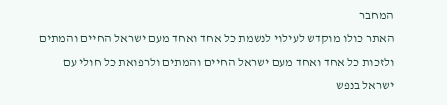המחבר
האתר כולו מוקדש לעילוי לנשמת כל אחד ואחד מעם ישראל החיים והמתים ולזכות כל אחד ואחד מעם ישראל החיים והמתים ולרפואת כל חולי עם ישראל בנפש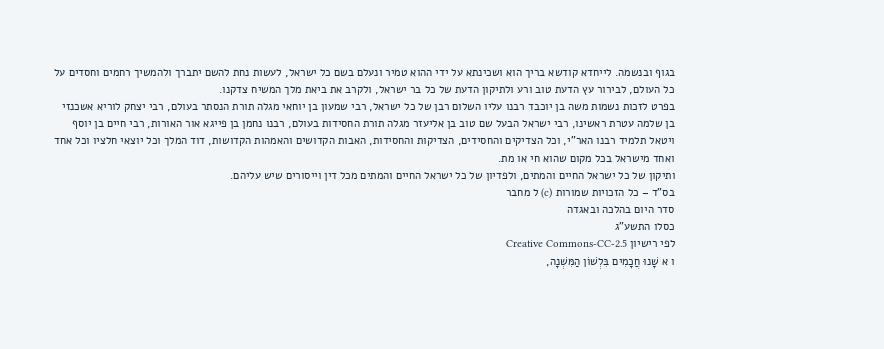בגוף ובנשמה. לייחדא קודשא בריך הוא ושכינתא על ידי ההוא טמיר ונעלם בשם כל ישראל, לעשות נחת להשם יתברך ולהמשיך רחמים וחסדים על כל העולם, לבירור עץ הדעת טוב ורע ולתיקון הדעת של כל בר ישראל, ולקרב את ביאת מלך המשיח צדקנו.
בפרט לזכות נשמות משה בן יוכבד רבנו עליו השלום רבן של כל ישראל, רבי שמעון בן יוחאי מגלה תורת הנסתר בעולם, רבי יצחק לוריא אשכנזי בן שלמה עטרת ראשינו, רבי ישראל הבעל שם טוב בן אליעזר מגלה תורת החסידות בעולם, רבנו נחמן בן פייגא אור האורות, רבי חיים בן יוסף ויטאל תלמיד רבנו האר"י, וכל הצדיקים והחסידים, הצדיקות והחסידות, האבות הקדושים והאמהות הקדושות, דוד המלך וכל יוצאי חלציו וכל אחד ואחד מישראל בכל מקום שהוא חי או מת.
ותיקון של כל ישראל החיים והמתים, ולפדיון של כל ישראל החיים והמתים מכל דין וייסורים שיש עליהם.
בס"ד – כל הזכויות שמורות (c) ל מחבר
סדר היום בהלכה ובאגדה
כסלו התשע"ג
לפי רישיון Creative Commons-CC-2.5
ו א שָׁנוּ חֲכָמִים בִּלְשׁוֹן הַמִּשְׁנָה,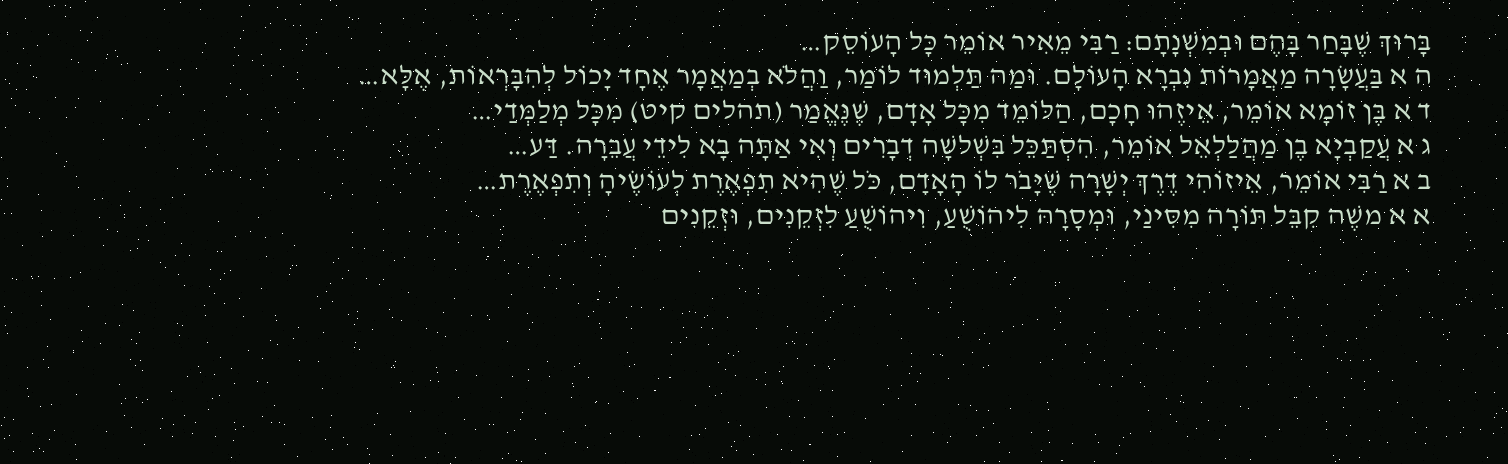בָּרוּךְ שֶׁבָּחַר בָּהֶם וּבְמִשְׁנָתָם: רַבִּי מֵאִיר אוֹמֵר כָּל הָעוֹסֵק…
ה א בַּעֲשָׂרָה מַאֲמָרוֹת נִבְרָא הָעוֹלָם. וּמַה תַּלְמוּד לוֹמַר, וַהֲלֹא בְמַאֲמָר אֶחָד יָכוֹל לְהִבָּרְאוֹת, אֶלָּא…
ד א בֶּן זוֹמָא אוֹמֵר, אֵיזֶהוּ חָכָם, הַלּוֹמֵד מִכָּל אָדָם, שֶׁנֶּאֱמַר (תהלים קיט) מִכָּל מְלַמְּדַי…
ג א עֲקַבְיָא בֶן מַהֲלַלְאֵל אוֹמֵר, הִסְתַּכֵּל בִּשְׁלשָׁה דְבָרִים וְאִי אַתָּה בָא לִידֵי עֲבֵרָה. דַּע…
ב א רַבִּי אוֹמֵר, אֵיזוֹהִי דֶרֶךְ יְשָׁרָה שֶׁיָּבֹר לוֹ הָאָדָם, כֹּל שֶׁהִיא תִפְאֶרֶת לְעוֹשֶׂיהָ וְתִפְאֶרֶת…
א א משֶׁה קִבֵּל תּוֹרָה מִסִּינַי, וּמְסָרָהּ לִיהוֹשֻׁעַ, וִיהוֹשֻׁעַ לִזְקֵנִים, וּזְקֵנִים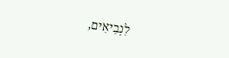לִנְבִיאִים,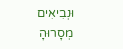וּנְבִיאִים מְסָרוּהָ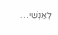לְאַנְשֵׁי…